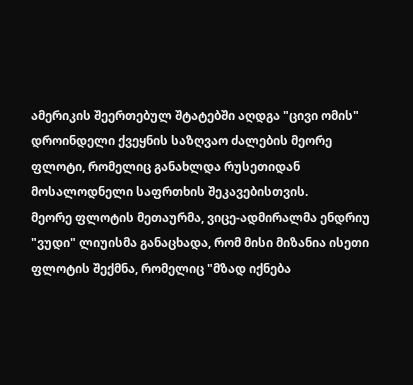ამერიკის შეერთებულ შტატებში აღდგა "ცივი ომის" დროინდელი ქვეყნის საზღვაო ძალების მეორე ფლოტი, რომელიც განახლდა რუსეთიდან მოსალოდნელი საფრთხის შეკავებისთვის.
მეორე ფლოტის მეთაურმა, ვიცე-ადმირალმა ენდრიუ "ვუდი" ლიუისმა განაცხადა, რომ მისი მიზანია ისეთი ფლოტის შექმნა, რომელიც "მზად იქნება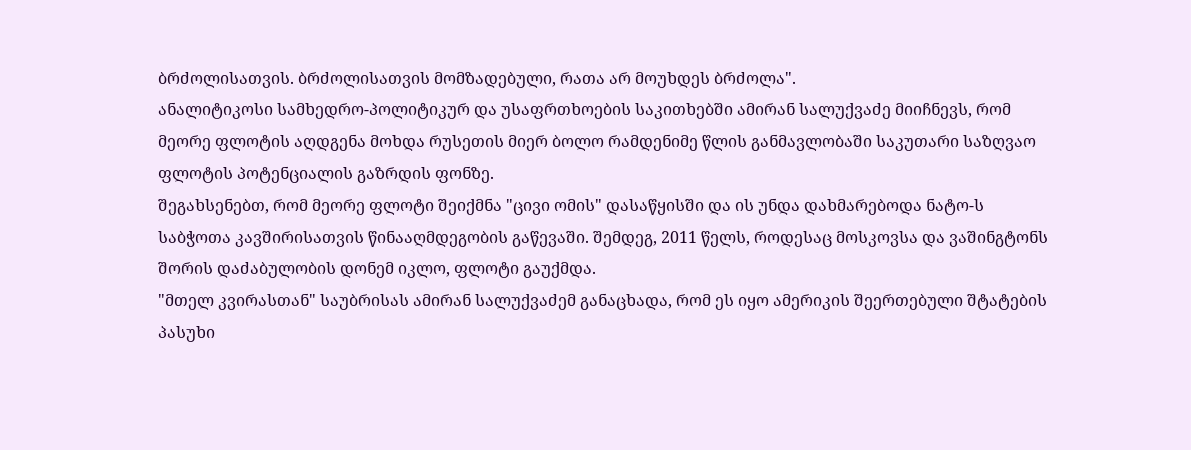ბრძოლისათვის. ბრძოლისათვის მომზადებული, რათა არ მოუხდეს ბრძოლა".
ანალიტიკოსი სამხედრო-პოლიტიკურ და უსაფრთხოების საკითხებში ამირან სალუქვაძე მიიჩნევს, რომ მეორე ფლოტის აღდგენა მოხდა რუსეთის მიერ ბოლო რამდენიმე წლის განმავლობაში საკუთარი საზღვაო ფლოტის პოტენციალის გაზრდის ფონზე.
შეგახსენებთ, რომ მეორე ფლოტი შეიქმნა "ცივი ომის" დასაწყისში და ის უნდა დახმარებოდა ნატო-ს საბჭოთა კავშირისათვის წინააღმდეგობის გაწევაში. შემდეგ, 2011 წელს, როდესაც მოსკოვსა და ვაშინგტონს შორის დაძაბულობის დონემ იკლო, ფლოტი გაუქმდა.
"მთელ კვირასთან" საუბრისას ამირან სალუქვაძემ განაცხადა, რომ ეს იყო ამერიკის შეერთებული შტატების პასუხი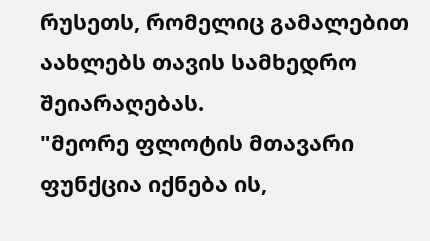რუსეთს, რომელიც გამალებით აახლებს თავის სამხედრო შეიარაღებას.
"მეორე ფლოტის მთავარი ფუნქცია იქნება ის,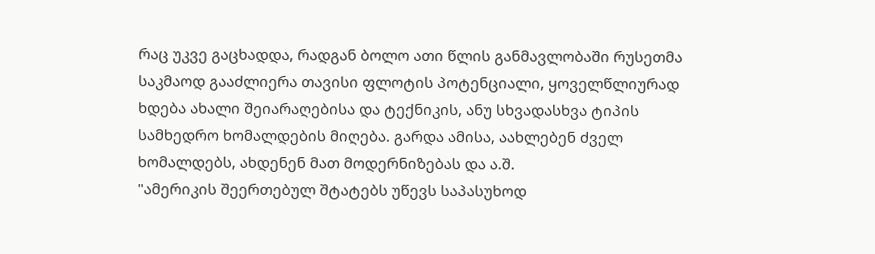რაც უკვე გაცხადდა, რადგან ბოლო ათი წლის განმავლობაში რუსეთმა საკმაოდ გააძლიერა თავისი ფლოტის პოტენციალი, ყოველწლიურად ხდება ახალი შეიარაღებისა და ტექნიკის, ანუ სხვადასხვა ტიპის სამხედრო ხომალდების მიღება. გარდა ამისა, აახლებენ ძველ ხომალდებს, ახდენენ მათ მოდერნიზებას და ა.შ.
"ამერიკის შეერთებულ შტატებს უწევს საპასუხოდ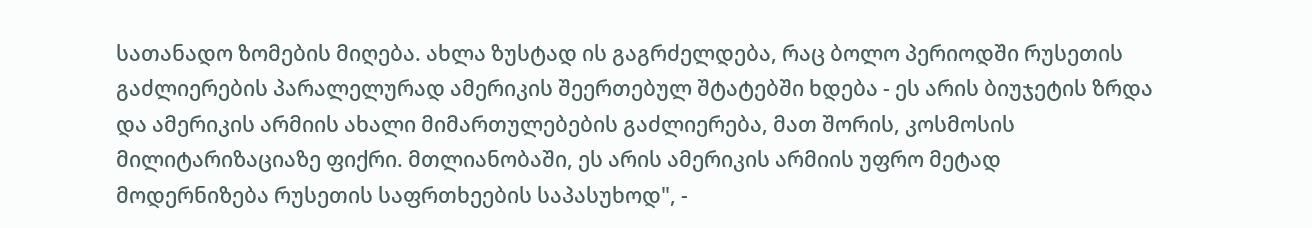სათანადო ზომების მიღება. ახლა ზუსტად ის გაგრძელდება, რაც ბოლო პერიოდში რუსეთის გაძლიერების პარალელურად ამერიკის შეერთებულ შტატებში ხდება - ეს არის ბიუჯეტის ზრდა და ამერიკის არმიის ახალი მიმართულებების გაძლიერება, მათ შორის, კოსმოსის მილიტარიზაციაზე ფიქრი. მთლიანობაში, ეს არის ამერიკის არმიის უფრო მეტად მოდერნიზება რუსეთის საფრთხეების საპასუხოდ", -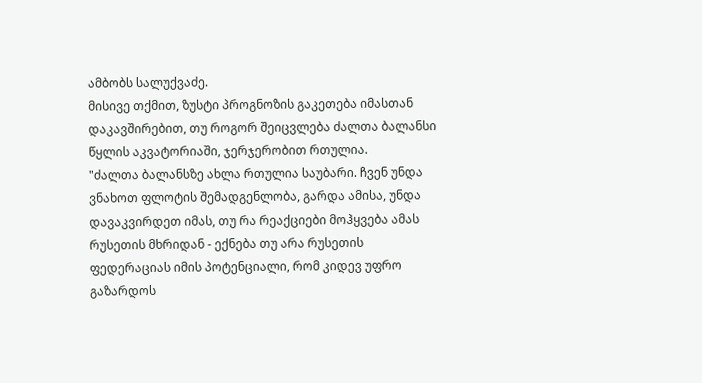ამბობს სალუქვაძე.
მისივე თქმით, ზუსტი პროგნოზის გაკეთება იმასთან დაკავშირებით, თუ როგორ შეიცვლება ძალთა ბალანსი წყლის აკვატორიაში, ჯერჯერობით რთულია.
"ძალთა ბალანსზე ახლა რთულია საუბარი. ჩვენ უნდა ვნახოთ ფლოტის შემადგენლობა, გარდა ამისა, უნდა დავაკვირდეთ იმას, თუ რა რეაქციები მოჰყვება ამას რუსეთის მხრიდან - ექნება თუ არა რუსეთის ფედერაციას იმის პოტენციალი, რომ კიდევ უფრო გაზარდოს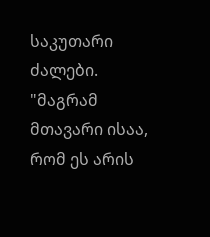საკუთარი ძალები.
"მაგრამ მთავარი ისაა, რომ ეს არის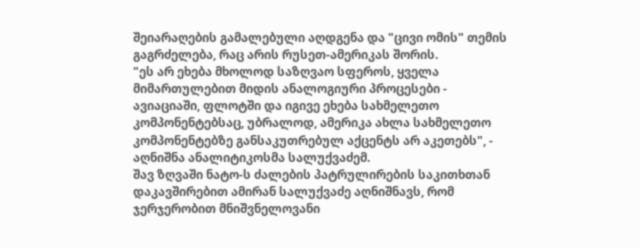შეიარაღების გამალებული აღდგენა და "ცივი ომის" თემის გაგრძელება, რაც არის რუსეთ-ამერიკას შორის.
"ეს არ ეხება მხოლოდ საზღვაო სფეროს, ყველა მიმართულებით მიდის ანალოგიური პროცესები - ავიაციაში, ფლოტში და იგივე ეხება სახმელეთო კომპონენტებსაც, უბრალოდ, ამერიკა ახლა სახმელეთო კომპონენტებზე განსაკუთრებულ აქცენტს არ აკეთებს", - აღნიშნა ანალიტიკოსმა სალუქვაძემ.
შავ ზღვაში ნატო-ს ძალების პატრულირების საკითხთან დაკავშირებით ამირან სალუქვაძე აღნიშნავს, რომ ჯერჯერობით მნიშვნელოვანი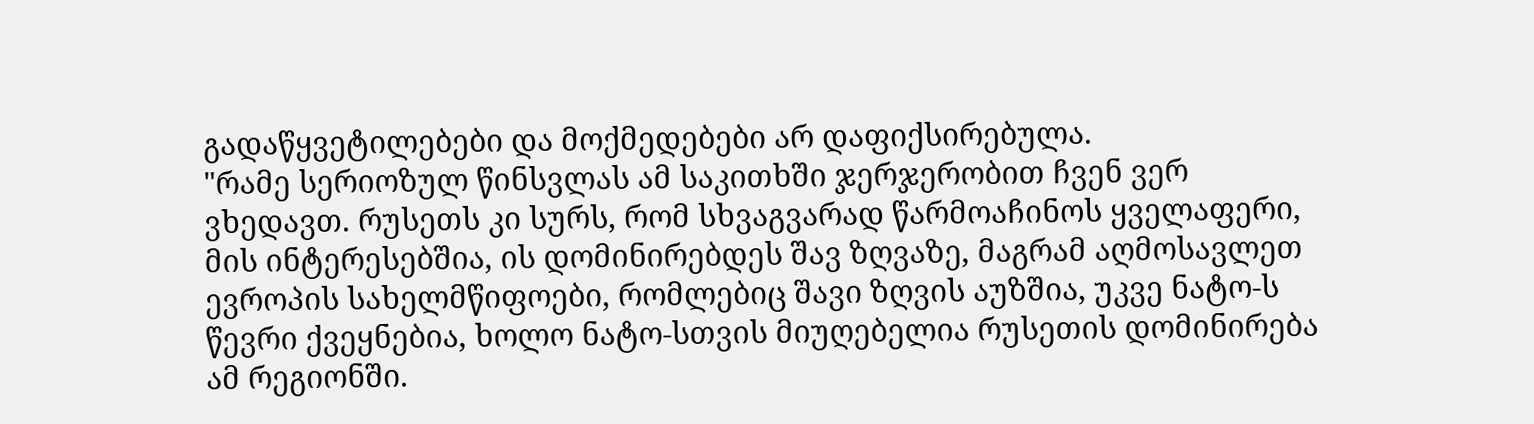გადაწყვეტილებები და მოქმედებები არ დაფიქსირებულა.
"რამე სერიოზულ წინსვლას ამ საკითხში ჯერჯერობით ჩვენ ვერ ვხედავთ. რუსეთს კი სურს, რომ სხვაგვარად წარმოაჩინოს ყველაფერი, მის ინტერესებშია, ის დომინირებდეს შავ ზღვაზე, მაგრამ აღმოსავლეთ ევროპის სახელმწიფოები, რომლებიც შავი ზღვის აუზშია, უკვე ნატო-ს წევრი ქვეყნებია, ხოლო ნატო-სთვის მიუღებელია რუსეთის დომინირება ამ რეგიონში.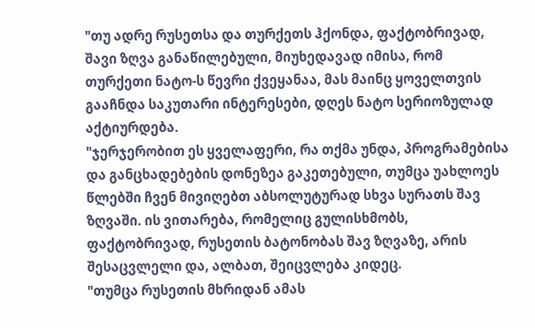"თუ ადრე რუსეთსა და თურქეთს ჰქონდა, ფაქტობრივად, შავი ზღვა განაწილებული, მიუხედავად იმისა, რომ თურქეთი ნატო-ს წევრი ქვეყანაა, მას მაინც ყოველთვის გააჩნდა საკუთარი ინტერესები, დღეს ნატო სერიოზულად აქტიურდება.
"ჯერჯერობით ეს ყველაფერი, რა თქმა უნდა, პროგრამებისა და განცხადებების დონეზეა გაკეთებული, თუმცა უახლოეს წლებში ჩვენ მივიღებთ აბსოლუტურად სხვა სურათს შავ ზღვაში. ის ვითარება, რომელიც გულისხმობს, ფაქტობრივად, რუსეთის ბატონობას შავ ზღვაზე, არის შესაცვლელი და, ალბათ, შეიცვლება კიდეც.
"თუმცა რუსეთის მხრიდან ამას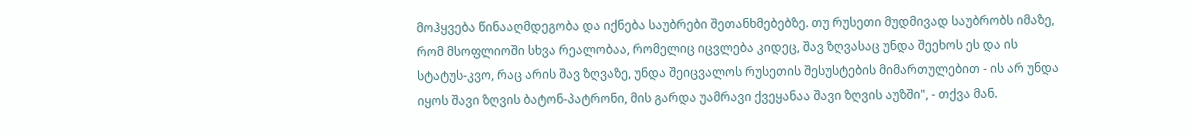მოჰყვება წინააღმდეგობა და იქნება საუბრები შეთანხმებებზე. თუ რუსეთი მუდმივად საუბრობს იმაზე, რომ მსოფლიოში სხვა რეალობაა, რომელიც იცვლება კიდეც, შავ ზღვასაც უნდა შეეხოს ეს და ის სტატუს-კვო, რაც არის შავ ზღვაზე, უნდა შეიცვალოს რუსეთის შესუსტების მიმართულებით - ის არ უნდა იყოს შავი ზღვის ბატონ-პატრონი, მის გარდა უამრავი ქვეყანაა შავი ზღვის აუზში", - თქვა მან.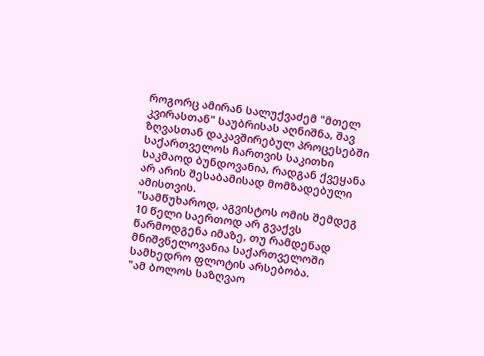როგორც ამირან სალუქვაძემ "მთელ კვირასთან" საუბრისას აღნიშნა, შავ ზღვასთან დაკავშირებულ პროცესებში საქართველოს ჩართვის საკითხი საკმაოდ ბუნდოვანია, რადგან ქვეყანა არ არის შესაბამისად მომზადებული ამისთვის.
"სამწუხაროდ, აგვისტოს ომის შემდეგ 10 წელი საერთოდ არ გვაქვს წარმოდგენა იმაზე, თუ რამდენად მნიშვნელოვანია საქართველოში სამხედრო ფლოტის არსებობა.
"ამ ბოლოს საზღვაო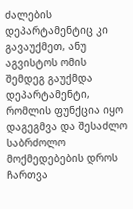ძალების დეპარტამენტიც კი გავაუქმეთ, ანუ აგვისტოს ომის შემდეგ გაუქმდა დეპარტამენტი, რომლის ფუნქცია იყო დაგეგმვა და შესაძლო საბრძოლო მოქმედებების დროს ჩართვა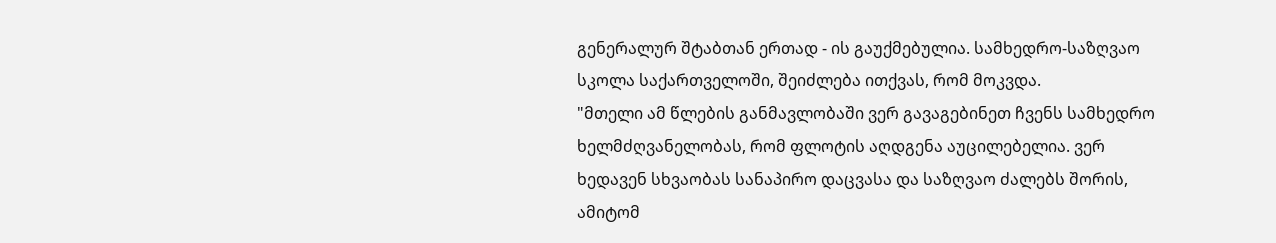გენერალურ შტაბთან ერთად - ის გაუქმებულია. სამხედრო-საზღვაო სკოლა საქართველოში, შეიძლება ითქვას, რომ მოკვდა.
"მთელი ამ წლების განმავლობაში ვერ გავაგებინეთ ჩვენს სამხედრო ხელმძღვანელობას, რომ ფლოტის აღდგენა აუცილებელია. ვერ ხედავენ სხვაობას სანაპირო დაცვასა და საზღვაო ძალებს შორის, ამიტომ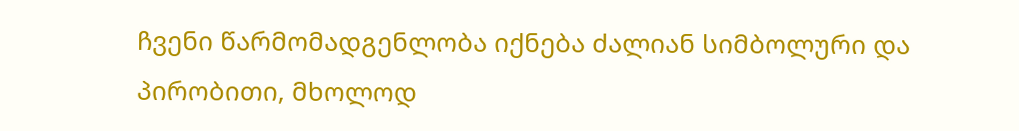ჩვენი წარმომადგენლობა იქნება ძალიან სიმბოლური და პირობითი, მხოლოდ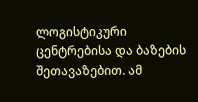ლოგისტიკური ცენტრებისა და ბაზების შეთავაზებით. ამ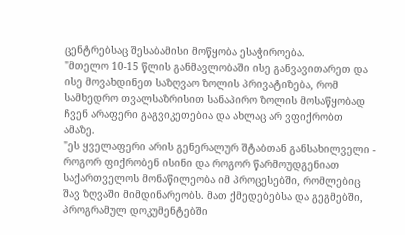ცენტრებსაც შესაბამისი მოწყობა ესაჭიროება.
"მთელო 10-15 წლის განმავლობაში ისე განვავითარეთ და ისე მოვახდინეთ საზღვაო ზოლის პრივატიზება, რომ სამხედრო თვალსაზრისით სანაპირო ზოლის მოსაწყობად ჩვენ არაფერი გაგვიკეთებია და ახლაც არ ვფიქრობთ ამაზე.
"ეს ყველაფერი არის გენერალურ შტაბთან განსახილველი - როგორ ფიქრობენ ისინი და როგორ წარმოუდგენიათ საქართველოს მონაწილეობა იმ პროცესებში, რომლებიც შავ ზღვაში მიმდინარეობს. მათ ქმედებებსა და გეგმებში, პროგრამულ დოკუმენტებში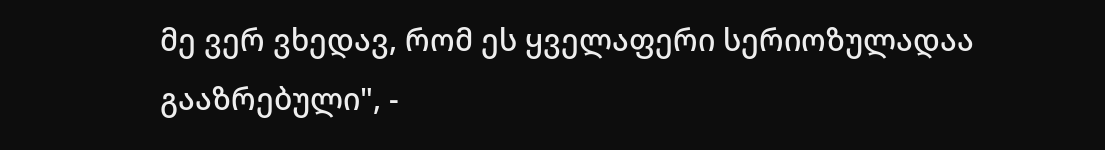მე ვერ ვხედავ, რომ ეს ყველაფერი სერიოზულადაა გააზრებული", -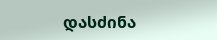დასძინა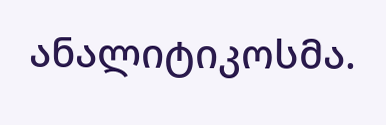ანალიტიკოსმა.